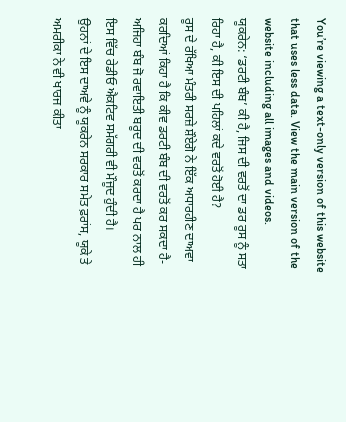You’re viewing a text-only version of this website that uses less data. View the main version of the website including all images and videos.
ਯੂਕਰੇਨ: ‘ਡਰਟੀ ਬੰਬ’ ਕੀ ਹੈ, ਜਿਸ ਦੀ ਵਰਤੋਂ ਦਾ ਡਰ ਰੂਸ ਨੂੰ ਸਤਾ ਰਿਹਾ ਹੈ, ਕੀ ਇਸ ਦੀ ਪਹਿਲਾਂ ਕਦੇ ਵਰਤੋਂ ਹੋਈ ਹੈ?
ਰੂਸ ਦੇ ਰੱਖਿਆ ਮੰਤਰੀ ਸਰਜ਼ੇ ਸ਼ੌਏਗੋ ਨੇ ਇੱਕ ਅਧਾਰਹੀਣ ਦਾਅਵਾ ਕਰਦਿਆਂ ਕਿਹਾ ਹੈ ਕਿ ਕੀਵ ਡਰਟੀ ਬੰਬ ਦੀ ਵਰਤੋਂ ਕਰ ਸਕਦਾ ਹੈ-ਅਜਿਹਾ ਬੰਬ ਜੋ ਰਵਾਇਤੀ ਬਰੂਦ ਦੀ ਵਰਤੋਂ ਕਰਦਾ ਹੈ ਪਰ ਨਾਲ ਹੀ ਇਸ ਵਿੱਚ ਰੇਡੀਓ ਐਕਟਿਵ ਸਮੱਗਰੀ ਵੀ ਮੌਜੂਦ ਹੁੰਦੀ ਹੈ।
ਉਹਨਾਂ ਦੇ ਇਸ ਦਾਅਵੇ ਨੂੰ ਯੂਕਰੇਨ ਸਰਕਾਰ ਸਮੇਤ ਫ਼ਰਾਂਸ, ਯੂਕੇ ਤੇ ਅਮਰੀਕਾ ਨੇ ਵੀ ਖਾਰਜ ਕੀਤਾ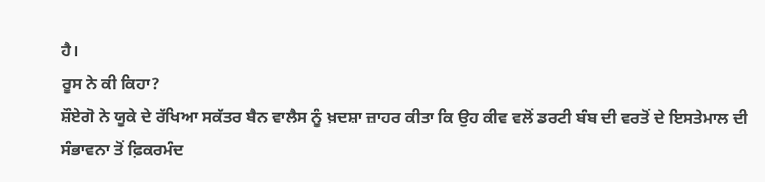ਹੈ।
ਰੂਸ ਨੇ ਕੀ ਕਿਹਾ?
ਸ਼ੌਏਗੋ ਨੇ ਯੂਕੇ ਦੇ ਰੱਖਿਆ ਸਕੱਤਰ ਬੈਨ ਵਾਲੈਸ ਨੂੰ ਖ਼ਦਸ਼ਾ ਜ਼ਾਹਰ ਕੀਤਾ ਕਿ ਉਹ ਕੀਵ ਵਲੋਂ ਡਰਟੀ ਬੰਬ ਦੀ ਵਰਤੋਂ ਦੇ ਇਸਤੇਮਾਲ ਦੀ ਸੰਭਾਵਨਾ ਤੋਂ ਫ਼ਿਕਰਮੰਦ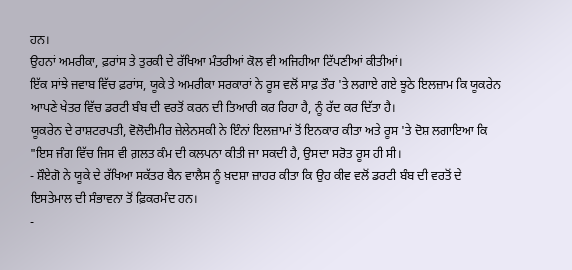ਹਨ।
ਉਹਨਾਂ ਅਮਰੀਕਾ, ਫ਼ਰਾਂਸ ਤੇ ਤੁਰਕੀ ਦੇ ਰੱਖਿਆ ਮੰਤਰੀਆਂ ਕੋਲ ਵੀ ਅਜਿਹੀਆ ਟਿੱਪਣੀਆਂ ਕੀਤੀਆਂ।
ਇੱਕ ਸਾਂਝੇ ਜਵਾਬ ਵਿੱਚ ਫ਼ਰਾਂਸ, ਯੂਕੇ ਤੇ ਅਮਰੀਕਾ ਸਰਕਾਰਾਂ ਨੇ ਰੂਸ ਵਲੋਂ ਸਾਫ਼ ਤੌਰ 'ਤੇ ਲਗਾਏ ਗਏ ਝੂਠੇ ਇਲਜ਼ਾਮ ਕਿ ਯੂਕਰੇਨ ਆਪਣੇ ਖੇਤਰ ਵਿੱਚ ਡਰਟੀ ਬੰਬ ਦੀ ਵਰਤੋਂ ਕਰਨ ਦੀ ਤਿਆਰੀ ਕਰ ਰਿਹਾ ਹੈ, ਨੂੰ ਰੱਦ ਕਰ ਦਿੱਤਾ ਹੈ।
ਯੂਕਰੇਨ ਦੇ ਰਾਸ਼ਟਰਪਤੀ, ਵੋਲੋਦੀਮੀਰ ਜ਼ੇਲੇਨਸਕੀ ਨੇ ਇੰਨਾਂ ਇਲਜ਼ਾਮਾਂ ਤੋਂ ਇਨਕਾਰ ਕੀਤਾ ਅਤੇ ਰੂਸ 'ਤੇ ਦੋਸ਼ ਲਗਾਇਆ ਕਿ "ਇਸ ਜੰਗ ਵਿੱਚ ਜਿਸ ਵੀ ਗ਼ਲਤ ਕੰਮ ਦੀ ਕਲਪਨਾ ਕੀਤੀ ਜਾ ਸਕਦੀ ਹੈ, ਉਸਦਾ ਸਰੋਤ ਰੂਸ ਹੀ ਸੀ।
- ਸ਼ੌਏਗੋ ਨੇ ਯੂਕੇ ਦੇ ਰੱਖਿਆ ਸਕੱਤਰ ਬੈਨ ਵਾਲੈਸ ਨੂੰ ਖ਼ਦਸ਼ਾ ਜ਼ਾਹਰ ਕੀਤਾ ਕਿ ਉਹ ਕੀਵ ਵਲੋਂ ਡਰਟੀ ਬੰਬ ਦੀ ਵਰਤੋਂ ਦੇ ਇਸਤੇਮਾਲ ਦੀ ਸੰਭਾਵਨਾ ਤੋਂ ਫ਼ਿਕਰਮੰਦ ਹਨ।
-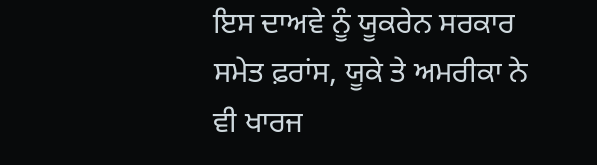ਇਸ ਦਾਅਵੇ ਨੂੰ ਯੂਕਰੇਨ ਸਰਕਾਰ ਸਮੇਤ ਫ਼ਰਾਂਸ, ਯੂਕੇ ਤੇ ਅਮਰੀਕਾ ਨੇ ਵੀ ਖਾਰਜ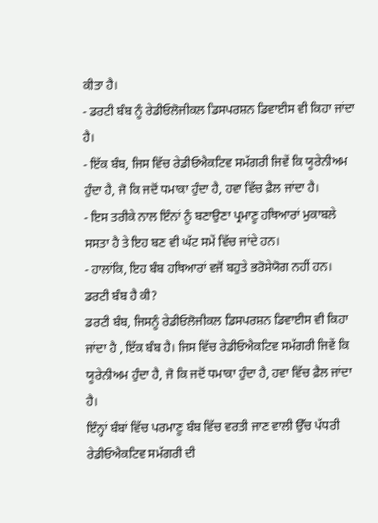ਕੀਤਾ ਹੈ।
- ਡਰਟੀ ਬੰਬ ਨੂੰ ਰੇਡੀਓਲੋਜੀਕਲ ਡਿਸਪਰਸ਼ਨ ਡਿਵਾਈਸ ਵੀ ਕਿਹਾ ਜਾਂਦਾ ਹੈ।
- ਇੱਕ ਬੰਬ, ਜਿਸ ਵਿੱਚ ਰੇਡੀਓਐਕਟਿਵ ਸਮੱਗਰੀ ਜਿਵੇਂ ਕਿ ਯੂਰੇਨੀਅਮ ਹੁੰਦਾ ਹੈ, ਜੋ ਕਿ ਜਦੋਂ ਧਮਾਕਾ ਹੁੰਦਾ ਹੈ, ਹਵਾ ਵਿੱਚ ਫ਼ੈਲ ਜਾਂਦਾ ਹੈ।
- ਇਸ ਤਰੀਕੇ ਨਾਲ ਇੰਨਾਂ ਨੂੰ ਬਣਾਉਣਾ ਪ੍ਰਮਾਣੂ ਹਥਿਆਰਾਂ ਮੁਕਾਬਲੇ ਸਸਤਾ ਹੈ ਤੇ ਇਹ ਬਣ ਵੀ ਘੱਟ ਸਮੇਂ ਵਿੱਚ ਜਾਂਦੇ ਹਨ।
- ਹਾਲਾਂਕਿ, ਇਹ ਬੰਬ ਹਥਿਆਰਾਂ ਵਜੋਂ ਬਹੁਤੇ ਭਰੋਸੇਯੋਗ ਨਹੀਂ ਹਨ।
ਡਰਟੀ ਬੰਬ ਹੈ ਕੀ?
ਡਰਟੀ ਬੰਬ, ਜਿਸਨੂੰ ਰੇਡੀਓਲੋਜੀਕਲ ਡਿਸਪਰਸ਼ਨ ਡਿਵਾਈਸ ਵੀ ਕਿਹਾ ਜਾਂਦਾ ਹੈ , ਇੱਕ ਬੰਬ ਹੈ। ਜਿਸ ਵਿੱਚ ਰੇਡੀਓਐਕਟਿਵ ਸਮੱਗਰੀ ਜਿਵੇਂ ਕਿ ਯੂਰੇਨੀਅਮ ਹੁੰਦਾ ਹੈ, ਜੋ ਕਿ ਜਦੋਂ ਧਮਾਕਾ ਹੁੰਦਾ ਹੈ, ਹਵਾ ਵਿੱਚ ਫ਼ੈਲ ਜਾਂਦਾ ਹੈ।
ਇੰਨ੍ਹਾਂ ਬੰਬਾਂ ਵਿੱਚ ਪਰਮਾਣੂ ਬੰਬ ਵਿੱਚ ਵਰਤੀ ਜਾਣ ਵਾਲੀ ਉੱਚ ਪੱਧਰੀ ਰੇਡੀਓਐਕਟਿਵ ਸਮੱਗਰੀ ਦੀ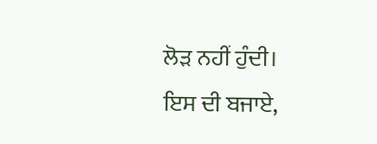ਲੋੜ ਨਹੀਂ ਹੁੰਦੀ।
ਇਸ ਦੀ ਬਜਾਏ,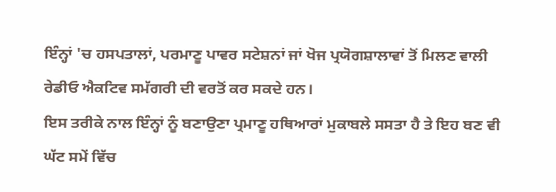ਇੰਨ੍ਹਾਂ 'ਚ ਹਸਪਤਾਲਾਂ, ਪਰਮਾਣੂ ਪਾਵਰ ਸਟੇਸ਼ਨਾਂ ਜਾਂ ਖੋਜ ਪ੍ਰਯੋਗਸ਼ਾਲਾਵਾਂ ਤੋਂ ਮਿਲਣ ਵਾਲੀ ਰੇਡੀਓ ਐਕਟਿਵ ਸਮੱਗਰੀ ਦੀ ਵਰਤੋਂ ਕਰ ਸਕਦੇ ਹਨ।
ਇਸ ਤਰੀਕੇ ਨਾਲ ਇੰਨ੍ਹਾਂ ਨੂੰ ਬਣਾਉਣਾ ਪ੍ਰਮਾਣੂ ਹਥਿਆਰਾਂ ਮੁਕਾਬਲੇ ਸਸਤਾ ਹੈ ਤੇ ਇਹ ਬਣ ਵੀ ਘੱਟ ਸਮੇਂ ਵਿੱਚ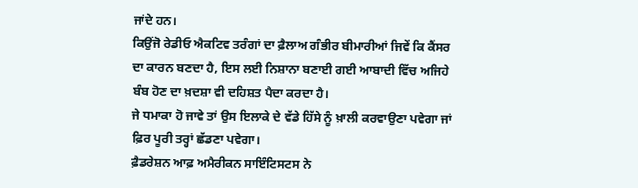ਜਾਂਦੇ ਹਨ।
ਕਿਉਂਜੋ ਰੇਡੀਓ ਐਕਟਿਵ ਤਰੰਗਾਂ ਦਾ ਫ਼ੈਲਾਅ ਗੰਭੀਰ ਬੀਮਾਰੀਆਂ ਜਿਵੇਂ ਕਿ ਕੈਂਸਰ ਦਾ ਕਾਰਨ ਬਣਦਾ ਹੈ, ਇਸ ਲਈ ਨਿਸ਼ਾਨਾ ਬਣਾਈ ਗਈ ਆਬਾਦੀ ਵਿੱਚ ਅਜਿਹੇ ਬੰਬ ਹੋਣ ਦਾ ਖ਼ਦਸ਼ਾ ਵੀ ਦਹਿਸ਼ਤ ਪੈਦਾ ਕਰਦਾ ਹੈ।
ਜੇ ਧਮਾਕਾ ਹੋ ਜਾਵੇ ਤਾਂ ਉਸ ਇਲਾਕੇ ਦੇ ਵੱਡੇ ਹਿੱਸੇ ਨੂੰ ਖ਼ਾਲੀ ਕਰਵਾਉਣਾ ਪਵੇਗਾ ਜਾਂ ਫ਼ਿਰ ਪੂਰੀ ਤਰ੍ਹਾਂ ਛੱਡਣਾ ਪਵੇਗਾ।
ਫ਼ੈਡਰੇਸ਼ਨ ਆਫ਼ ਅਮੈਰੀਕਨ ਸਾਇੰਟਿਸਟਸ ਨੇ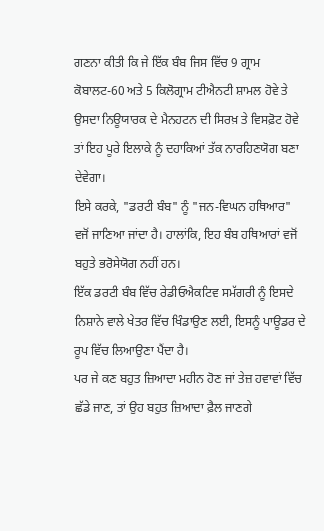ਗਣਨਾ ਕੀਤੀ ਕਿ ਜੇ ਇੱਕ ਬੰਬ ਜਿਸ ਵਿੱਚ 9 ਗ੍ਰਾਮ ਕੋਬਾਲਟ-60 ਅਤੇ 5 ਕਿਲੋਗ੍ਰਾਮ ਟੀਐਨਟੀ ਸ਼ਾਮਲ ਹੋਵੇ ਤੇ ਉਸਦਾ ਨਿਊਯਾਰਕ ਦੇ ਮੈਨਹਟਨ ਦੀ ਸਿਰਖ਼ ਤੇ ਵਿਸਫ਼ੋਟ ਹੋਵੇ ਤਾਂ ਇਹ ਪੂਰੇ ਇਲਾਕੇ ਨੂੰ ਦਹਾਕਿਆਂ ਤੱਕ ਨਾਰਹਿਣਯੋਗ ਬਣਾ ਦੇਵੇਗਾ।
ਇਸੇ ਕਰਕੇ, "ਡਰਟੀ ਬੰਬ" ਨੂੰ "ਜਨ-ਵਿਘਨ ਹਥਿਆਰ" ਵਜੋਂ ਜਾਣਿਆ ਜਾਂਦਾ ਹੈ। ਹਾਲਾਂਕਿ, ਇਹ ਬੰਬ ਹਥਿਆਰਾਂ ਵਜੋਂ ਬਹੁਤੇ ਭਰੋਸੇਯੋਗ ਨਹੀਂ ਹਨ।
ਇੱਕ ਡਰਟੀ ਬੰਬ ਵਿੱਚ ਰੇਡੀਓਐਕਟਿਵ ਸਮੱਗਰੀ ਨੂੰ ਇਸਦੇ ਨਿਸ਼ਾਨੇ ਵਾਲੇ ਖੇਤਰ ਵਿੱਚ ਖਿੰਡਾਉਣ ਲਈ, ਇਸਨੂੰ ਪਾਊਡਰ ਦੇ ਰੂਪ ਵਿੱਚ ਲਿਆਉਣਾ ਪੈਂਦਾ ਹੈ।
ਪਰ ਜੇ ਕਣ ਬਹੁਤ ਜ਼ਿਆਦਾ ਮਹੀਨ ਹੋਣ ਜਾਂ ਤੇਜ਼ ਹਵਾਵਾਂ ਵਿੱਚ ਛੱਡੇ ਜਾਣ, ਤਾਂ ਉਹ ਬਹੁਤ ਜ਼ਿਆਦਾ ਫ਼ੈਲ ਜਾਣਗੇ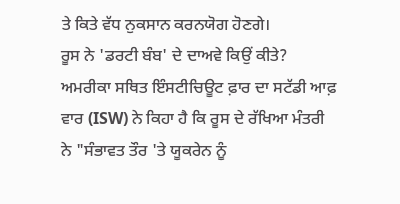ਤੇ ਕਿਤੇ ਵੱਧ ਨੁਕਸਾਨ ਕਰਨਯੋਗ ਹੋਣਗੇ।
ਰੂਸ ਨੇ 'ਡਰਟੀ ਬੰਬ' ਦੇ ਦਾਅਵੇ ਕਿਉਂ ਕੀਤੇ?
ਅਮਰੀਕਾ ਸਥਿਤ ਇੰਸਟੀਚਿਊਟ ਫ਼ਾਰ ਦਾ ਸਟੱਡੀ ਆਫ਼ ਵਾਰ (ISW) ਨੇ ਕਿਹਾ ਹੈ ਕਿ ਰੂਸ ਦੇ ਰੱਖਿਆ ਮੰਤਰੀ ਨੇ "ਸੰਭਾਵਤ ਤੌਰ 'ਤੇ ਯੂਕਰੇਨ ਨੂੰ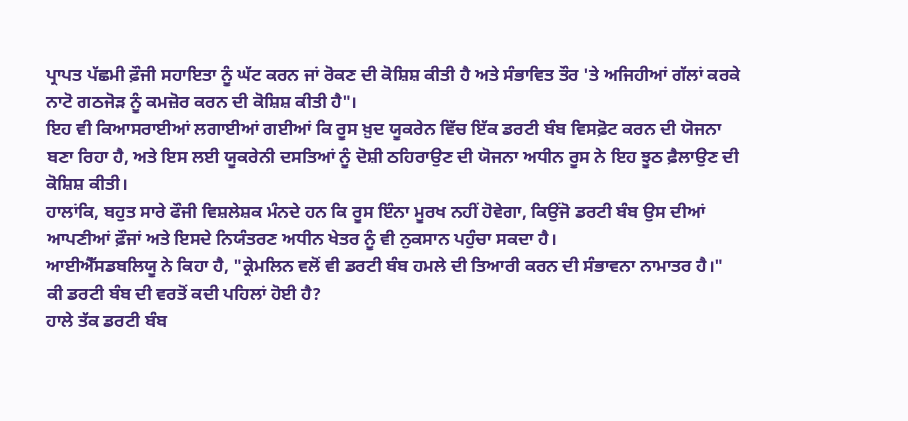ਪ੍ਰਾਪਤ ਪੱਛਮੀ ਫ਼ੌਜੀ ਸਹਾਇਤਾ ਨੂੰ ਘੱਟ ਕਰਨ ਜਾਂ ਰੋਕਣ ਦੀ ਕੋਸ਼ਿਸ਼ ਕੀਤੀ ਹੈ ਅਤੇ ਸੰਭਾਵਿਤ ਤੌਰ 'ਤੇ ਅਜਿਹੀਆਂ ਗੱਲਾਂ ਕਰਕੇ ਨਾਟੋ ਗਠਜੋੜ ਨੂੰ ਕਮਜ਼ੋਰ ਕਰਨ ਦੀ ਕੋਸ਼ਿਸ਼ ਕੀਤੀ ਹੈ"।
ਇਹ ਵੀ ਕਿਆਸਰਾਈਆਂ ਲਗਾਈਆਂ ਗਈਆਂ ਕਿ ਰੂਸ ਖ਼ੁਦ ਯੂਕਰੇਨ ਵਿੱਚ ਇੱਕ ਡਰਟੀ ਬੰਬ ਵਿਸਫ਼ੋਟ ਕਰਨ ਦੀ ਯੋਜਨਾ ਬਣਾ ਰਿਹਾ ਹੈ, ਅਤੇ ਇਸ ਲਈ ਯੂਕਰੇਨੀ ਦਸਤਿਆਂ ਨੂੰ ਦੋਸ਼ੀ ਠਹਿਰਾਉਣ ਦੀ ਯੋਜਨਾ ਅਧੀਨ ਰੂਸ ਨੇ ਇਹ ਝੂਠ ਫ਼ੈਲਾਉਣ ਦੀ ਕੋਸ਼ਿਸ਼ ਕੀਤੀ।
ਹਾਲਾਂਕਿ, ਬਹੁਤ ਸਾਰੇ ਫੌਜੀ ਵਿਸ਼ਲੇਸ਼ਕ ਮੰਨਦੇ ਹਨ ਕਿ ਰੂਸ ਇੰਨਾ ਮੂਰਖ ਨਹੀਂ ਹੋਵੇਗਾ, ਕਿਉਂਜੋ ਡਰਟੀ ਬੰਬ ਉਸ ਦੀਆਂ ਆਪਣੀਆਂ ਫ਼ੌਜਾਂ ਅਤੇ ਇਸਦੇ ਨਿਯੰਤਰਣ ਅਧੀਨ ਖੇਤਰ ਨੂੰ ਵੀ ਨੁਕਸਾਨ ਪਹੁੰਚਾ ਸਕਦਾ ਹੈ।
ਆਈਐੱਸਡਬਲਿਯੂ ਨੇ ਕਿਹਾ ਹੈ, "ਕ੍ਰੇਮਲਿਨ ਵਲੋਂ ਵੀ ਡਰਟੀ ਬੰਬ ਹਮਲੇ ਦੀ ਤਿਆਰੀ ਕਰਨ ਦੀ ਸੰਭਾਵਨਾ ਨਾਮਾਤਰ ਹੈ।"
ਕੀ ਡਰਟੀ ਬੰਬ ਦੀ ਵਰਤੋਂ ਕਦੀ ਪਹਿਲਾਂ ਹੋਈ ਹੈ?
ਹਾਲੇ ਤੱਕ ਡਰਟੀ ਬੰਬ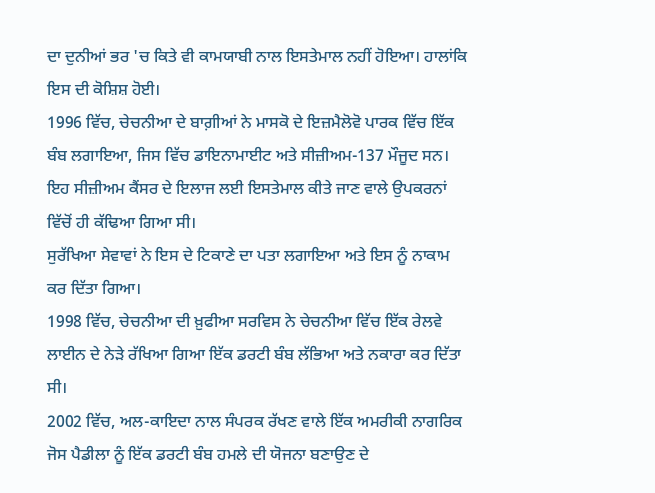ਦਾ ਦੁਨੀਆਂ ਭਰ 'ਚ ਕਿਤੇ ਵੀ ਕਾਮਯਾਬੀ ਨਾਲ ਇਸਤੇਮਾਲ ਨਹੀਂ ਹੋਇਆ। ਹਾਲਾਂਕਿ ਇਸ ਦੀ ਕੋਸ਼ਿਸ਼ ਹੋਈ।
1996 ਵਿੱਚ, ਚੇਚਨੀਆ ਦੇ ਬਾਗ਼ੀਆਂ ਨੇ ਮਾਸਕੋ ਦੇ ਇਜ਼ਮੈਲੋਵੋ ਪਾਰਕ ਵਿੱਚ ਇੱਕ ਬੰਬ ਲਗਾਇਆ, ਜਿਸ ਵਿੱਚ ਡਾਇਨਾਮਾਈਟ ਅਤੇ ਸੀਜ਼ੀਅਮ-137 ਮੌਜੂਦ ਸਨ।
ਇਹ ਸੀਜ਼ੀਅਮ ਕੈਂਸਰ ਦੇ ਇਲਾਜ ਲਈ ਇਸਤੇਮਾਲ ਕੀਤੇ ਜਾਣ ਵਾਲੇ ਉਪਕਰਨਾਂ ਵਿੱਚੋਂ ਹੀ ਕੱਢਿਆ ਗਿਆ ਸੀ।
ਸੁਰੱਖਿਆ ਸੇਵਾਵਾਂ ਨੇ ਇਸ ਦੇ ਟਿਕਾਣੇ ਦਾ ਪਤਾ ਲਗਾਇਆ ਅਤੇ ਇਸ ਨੂੰ ਨਾਕਾਮ ਕਰ ਦਿੱਤਾ ਗਿਆ।
1998 ਵਿੱਚ, ਚੇਚਨੀਆ ਦੀ ਖ਼ੁਫੀਆ ਸਰਵਿਸ ਨੇ ਚੇਚਨੀਆ ਵਿੱਚ ਇੱਕ ਰੇਲਵੇ ਲਾਈਨ ਦੇ ਨੇੜੇ ਰੱਖਿਆ ਗਿਆ ਇੱਕ ਡਰਟੀ ਬੰਬ ਲੱਭਿਆ ਅਤੇ ਨਕਾਰਾ ਕਰ ਦਿੱਤਾ ਸੀ।
2002 ਵਿੱਚ, ਅਲ-ਕਾਇਦਾ ਨਾਲ ਸੰਪਰਕ ਰੱਖਣ ਵਾਲੇ ਇੱਕ ਅਮਰੀਕੀ ਨਾਗਰਿਕ ਜੋਸ ਪੈਡੀਲਾ ਨੂੰ ਇੱਕ ਡਰਟੀ ਬੰਬ ਹਮਲੇ ਦੀ ਯੋਜਨਾ ਬਣਾਉਣ ਦੇ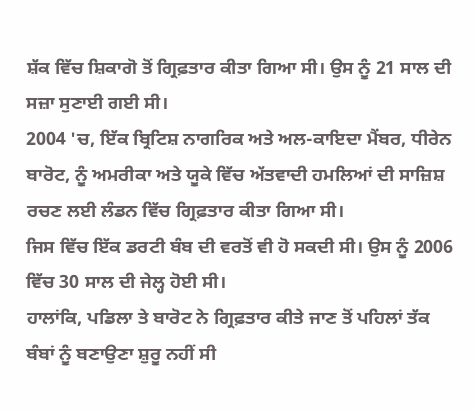ਸ਼ੱਕ ਵਿੱਚ ਸ਼ਿਕਾਗੋ ਤੋਂ ਗ੍ਰਿਫ਼ਤਾਰ ਕੀਤਾ ਗਿਆ ਸੀ। ਉਸ ਨੂੰ 21 ਸਾਲ ਦੀ ਸਜ਼ਾ ਸੁਣਾਈ ਗਈ ਸੀ।
2004 'ਚ, ਇੱਕ ਬ੍ਰਿਟਿਸ਼ ਨਾਗਰਿਕ ਅਤੇ ਅਲ-ਕਾਇਦਾ ਮੈਂਬਰ, ਧੀਰੇਨ ਬਾਰੋਟ, ਨੂੰ ਅਮਰੀਕਾ ਅਤੇ ਯੂਕੇ ਵਿੱਚ ਅੱਤਵਾਦੀ ਹਮਲਿਆਂ ਦੀ ਸਾਜ਼ਿਸ਼ ਰਚਣ ਲਈ ਲੰਡਨ ਵਿੱਚ ਗ੍ਰਿਫ਼ਤਾਰ ਕੀਤਾ ਗਿਆ ਸੀ।
ਜਿਸ ਵਿੱਚ ਇੱਕ ਡਰਟੀ ਬੰਬ ਦੀ ਵਰਤੋਂ ਵੀ ਹੋ ਸਕਦੀ ਸੀ। ਉਸ ਨੂੰ 2006 ਵਿੱਚ 30 ਸਾਲ ਦੀ ਜੇਲ੍ਹ ਹੋਈ ਸੀ।
ਹਾਲਾਂਕਿ, ਪਡਿਲਾ ਤੇ ਬਾਰੋਟ ਨੇ ਗ੍ਰਿਫ਼ਤਾਰ ਕੀਤੇ ਜਾਣ ਤੋਂ ਪਹਿਲਾਂ ਤੱਕ ਬੰਬਾਂ ਨੂੰ ਬਣਾਉਣਾ ਸ਼ੁਰੂ ਨਹੀਂ ਸੀ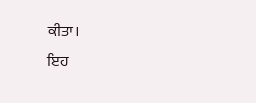ਕੀਤਾ।
ਇਹ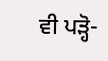ਵੀ ਪੜ੍ਹੋ-